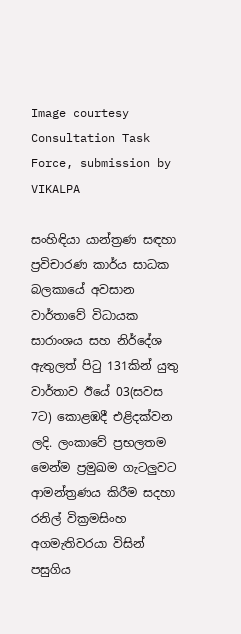Image courtesy Consultation Task Force, submission by VIKALPA

සංහිඳියා යාන්ත්‍රණ සඳහා ප්‍රවිචාරණ කාර්ය සාධක බලකායේ අවසාන වාර්තාවේ විධායක සාරාංශය සහ නිර්දේශ ඇතුලත් පිටු 131කින් යුතු වාර්තාව ඊයේ 03(සවස 7ට) කොළඹදී එළිදක්වන ලදි. ලංකාවේ ප්‍රභලතම මෙන්ම ප්‍රමුඛම ගැටලුවට ආමන්ත්‍රණය කිරීම සදහා රනිල් වික්‍රමසිංහ අගමැතිවරයා විසින් පසුගිය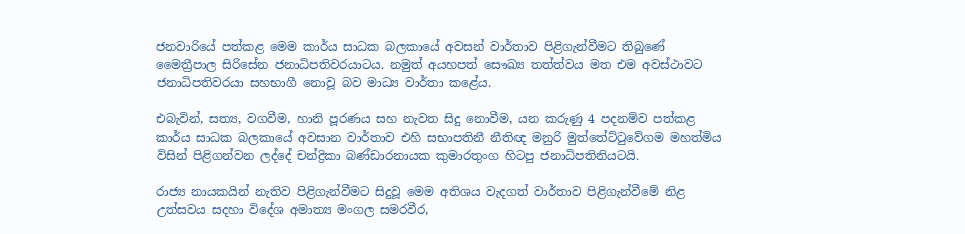ජනවාරියේ පත්කළ මෙම කාර්ය සාධක බලකායේ අවසන් වාර්තාව පිළිගැන්වීමට තිබුණේ මෛත්‍රීපාල සිරිසේන ජනාධිපතිවරයාටය. නමුත් අයහපත් සෞඛ්‍ය තත්ත්වය මත එම අවස්ථාවට ජනාධිපතිවරයා සහභාගී නොවූ බව මාධ්‍ය වාර්තා කළේය.

එබැවින්, සත්‍ය, වගවීම, හානි පූරණය සහ නැවත සිදු නොවීම, යන කරුණු 4 පදනම්ව පත්කළ කාර්ය සාධක බලකායේ අවසාන වාර්තාව එහි සභාපතිනී නීතිඥ මනුරි මුත්තේට්ටුවේගම මහත්මිය විසින් පිළිගන්වන ලද්දේ චන්ද්‍රිකා බණ්ඩාරනායක කුමාරතුංග හිටපු ජනාධිපතිනියටයි.

රාජ්‍ය නායකයින් නැතිව පිළිගැන්වීමට සිදුවූ මෙම අතිශය වැදගත් වාර්තාව පිළිගැන්වීමේ නිළ උත්සවය සදහා විදේශ අමාත්‍ය මංගල සමරවීර,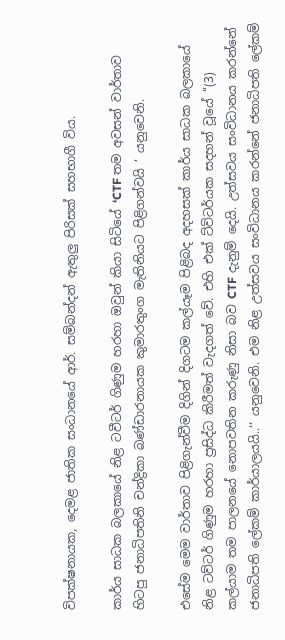විපක්ෂනායක, දෙමළ ජාතික සංධානයේ ආර්. සම්බන්දන් ඇතුලු පිරිසක් සහභාගී විය.

කාර්ය සාධක බලකායේ නිළ ටවීටර් ගිණුම හරහා ඔවුන් කියා සිටියේ ‘CTF තම අවසන් වාර්තාව හිටපු ජනාධිපතිනි චන්ද්‍රිකා බණ්ඩාරනායක කුමාරතුංග මැතිනියට පිළිගන්වයි ‘ යනුවෙනි.

එසේම මෙම වාර්තාව පිළිගැන්වීම දිගින් දිගටම කල්යෑම පිළිබද අදහසක් කාර්ය සාධක බලකායේ නිළ ටව්ටර් ගිණුම හරහා ප්‍රසිද්ධ කිරීමත් වැදගත් වේ. එහි එක් ට්විටර්යක සදහන් වූයේ ‘‘(3) කල්යාම තම පාලනයේ නොපවතින කරුණු නිසා බව CTF දැනුම් දෙයි. උත්සවය සංවිධානය කරන්නේ ජනාධිපති ලේකම් කාර්යාලයයි..‘‘ යනුවෙනි. එම නිළ උත්සවය සංවිධානය කරන්නේ ජනාධිපති ලේකම්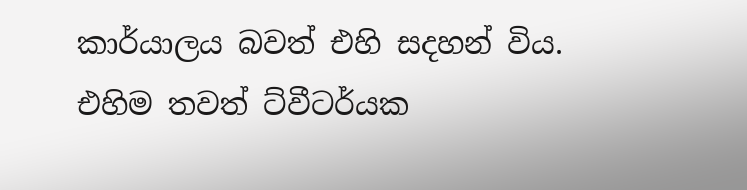කාර්යාලය බවත් එහි සදහන් විය. එහිම තවත් ට්වීටර්යක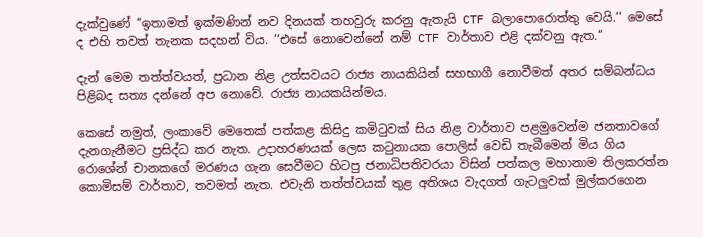දැක්වුණේ ‘‘ඉතාමත් ඉක්මණින් නව දිනයක් තහවුරු කරනු ඇතැයි CTF බලාපොරොත්තු වෙයි.‘‘ මෙසේ ද එහි තවත් තැනක සදහන් විය. ‘‘එසේ නොවෙන්නේ නම් CTF වාර්තාව එළි දක්වනු ඇත.‘‘

දැන් මෙම තත්ත්වයත්, ප්‍රධාන නිළ උත්සවයට රාජ්‍ය නායකියින් සහභාගී නොවීමත් අතර සම්බන්ධය පිළිබද සත්‍ය දන්නේ අප නොවේ. රාජ්‍ය නායකයින්මය.

කෙසේ නමුත්, ලංකාවේ මෙතෙක් පත්කළ කිසිදු කමිටුවක් සිය නිළ වාර්තාව පළමුවෙන්ම ජනතාවගේ දැනගැනීමට ප්‍රසිද්ධ කර නැත. උදාහරණයක් ලෙස කටුනායක පොලිස් වෙඩි තැබීමෙන් මිය ගිය රොශේන් චානකගේ මරණය ගැන සෙවීමට හිටපු ජනාධිපතිවරයා විසින් පත්කල මහානාම තිලකරත්න කොමිසම් වාර්තාව, තවමත් නැත. එවැනි තත්ත්වයක් තුළ අතිශය වැදගත් ගැටලුවක් මුල්කරගෙන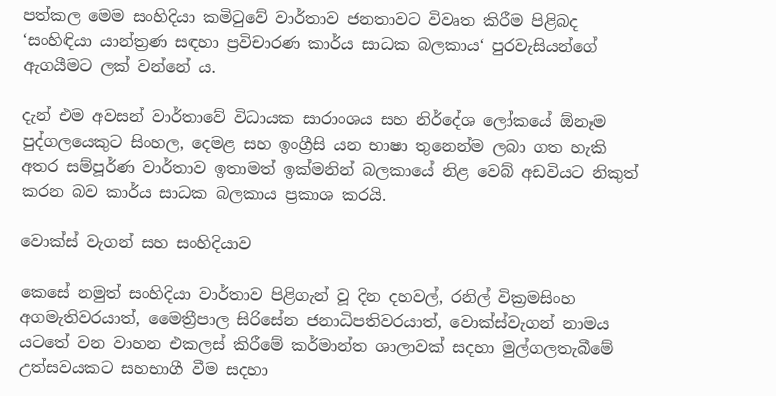පත්කල මෙම සංහිදියා කමිටුවේ වාර්තාව ජනතාවට විවෘත කිරීම පිළිබද ‘සංහිඳියා යාන්ත්‍රණ සඳහා ප්‍රවිචාරණ කාර්ය සාධක බලකාය‘ පුරවැසියන්ගේ ඇගයීමට ලක් වන්නේ ය.

දැන් එම අවසන් වාර්තාවේ විධායක සාරාංශය සහ නිර්දේශ ලෝකයේ ඕනෑම පුද්ගලයෙකුට සිංහල, දෙමළ සහ ඉංග්‍රීසි යන භාෂා තුනෙන්ම ලබා ගත හැකි අතර සම්පූර්ණ වාර්තාව ඉතාමත් ඉක්මනින් බලකායේ නිළ වෙබ් අඩවියට නිකුත් කරන බව කාර්ය සාධක බලකාය ප්‍රකාශ කරයි.

වොක්ස් වැගන් සහ සංහිදියාව

කෙසේ නමුත් සංහිදියා වාර්තාව පිළිගැන් වූ දින දහවල්, රනිල් වික්‍රමසිංහ අගමැතිවරයාත්, මෛත්‍රීපාල සිරිසේන ජනාධිපතිවරයාත්, වොක්ස්වැගන් නාමය යටතේ වන වාහන එකලස් කිරීමේ කර්මාන්ත ශාලාවක් සදහා මුල්ගලතැබීමේ උත්සවයකට සහභාගී වීම සදහා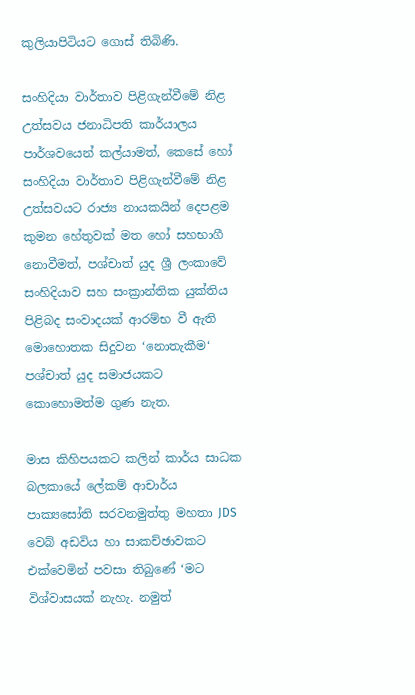කුලියාපිටියට ගොස් තිබිණි.

සංහිදියා වාර්තාව පිළිගැන්වීමේ නිළ උත්සවය ජනාධිපති කාර්යාලය පාර්ශවයෙන් කල්යාමත්, කෙසේ හෝ සංහිදියා වාර්තාව පිළිගැන්වීමේ නිළ උත්සවයට රාජ්‍ය නායකයින් දෙපළම කුමන හේතුවක් මත හෝ සහභාගී නොවීමත්, පශ්චාත් යුද ශ්‍රී ලංකාවේ සංහිදියාව සහ සංක්‍රාන්තික යුක්තිය පිළිබද සංවාදයක් ආරම්භ වී ඇති මොහොතක සිදුවන ‘නොතැකීම‘ පශ්චාත් යුද සමාජයකට කොහොමත්ම ගුණ නැත.

මාස කිහිපයකට කලින් කාර්ය සාධක බලකායේ ලේකම් ආචාර්ය පාක්‍යසෝති සරවනමුත්තු මහතා JDS වෙබ් අඩවිය හා සාකච්ඡාවකට එක්වෙමින් පවසා තිබුණේ ‘මට විශ්වාසයක් නැහැ. නමුත්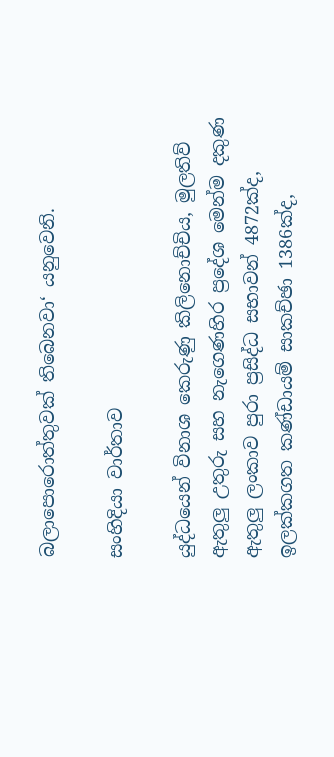බලාපොරොත්තුවක් තිබෙනවා‘ යනුවෙනි.

සංහිදියා වාර්තාව

යුද්ධයෙන් විනාශ කෙරුණු කිලිනොච්චිය, මුලතිව් ඇතුලු උතුරු සහ නැගෙණහිර ප්‍රදේශ මෙන්ම දකුණ ඇතුලු ලංකාව පුරා ප්‍රසිද්ධ සභාවන් 4872ක්ද, ඉලක්කගත කණ්ඩායම් සාකච්ඡා 1386ක්ද,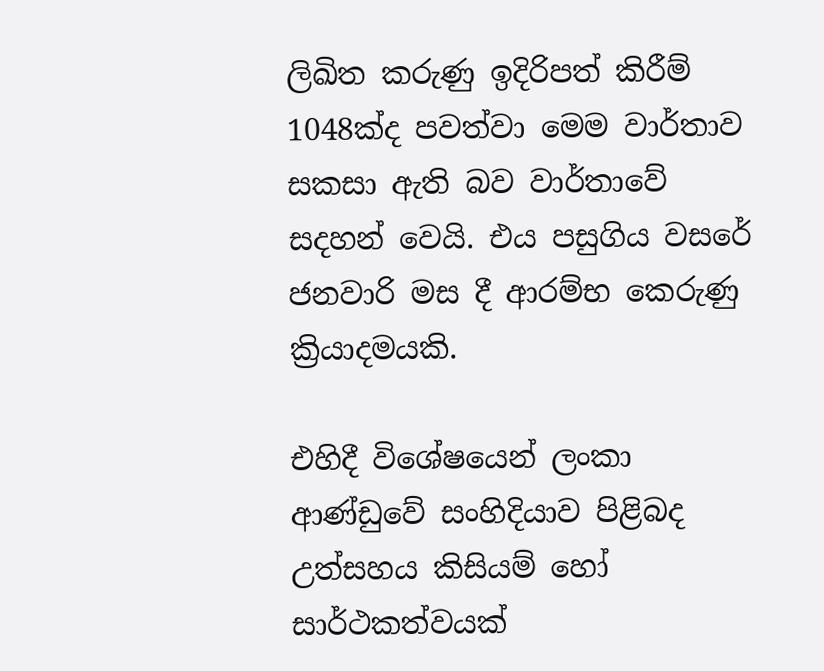ලිඛිත කරුණු ඉදිරිපත් කිරීම් 1048ක්ද පවත්වා මෙම වාර්තාව සකසා ඇති බව වාර්තාවේ සදහන් වෙයි. එය පසුගිය වසරේ ජනවාරි මස දී ආරම්භ කෙරුණු ක්‍රියාදමයකි.

එහිදී විශේෂයෙන් ලංකා ආණ්ඩුවේ සංහිදියාව පිළිබද උත්සහය කිසියම් හෝ සාර්ථකත්වයක්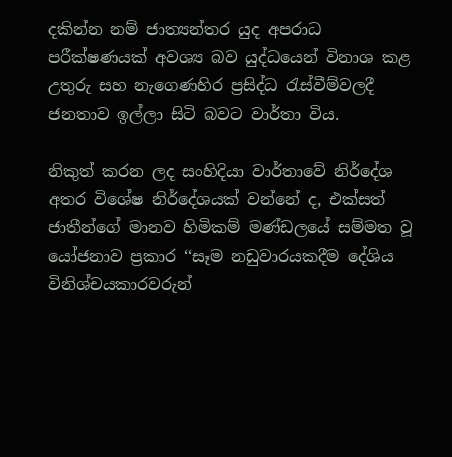දකින්න නම් ජාත්‍යන්තර යුද අපරාධ පරීක්ෂණයක් අවශ්‍ය බව යුද්ධයෙන් විනාශ කළ උතුරු සහ නැගෙණහිර ප්‍රසිද්ධ රැස්වීම්වලදී ජනතාව ඉල්ලා සිටි බවට වාර්තා විය.

නිකුත් කරන ලද සංහිදියා වාර්තාවේ නිර්දේශ අතර විශේෂ නිර්දේශයක් වන්නේ ද, එක්සත් ජාතීන්ගේ මානව හිමිකම් මණ්ඩලයේ සම්මත වූ යෝජනාව ප්‍රකාර ‘‘සෑම නඩුවාරයකදීම දේශිය විනිශ්චයකාරවරුන්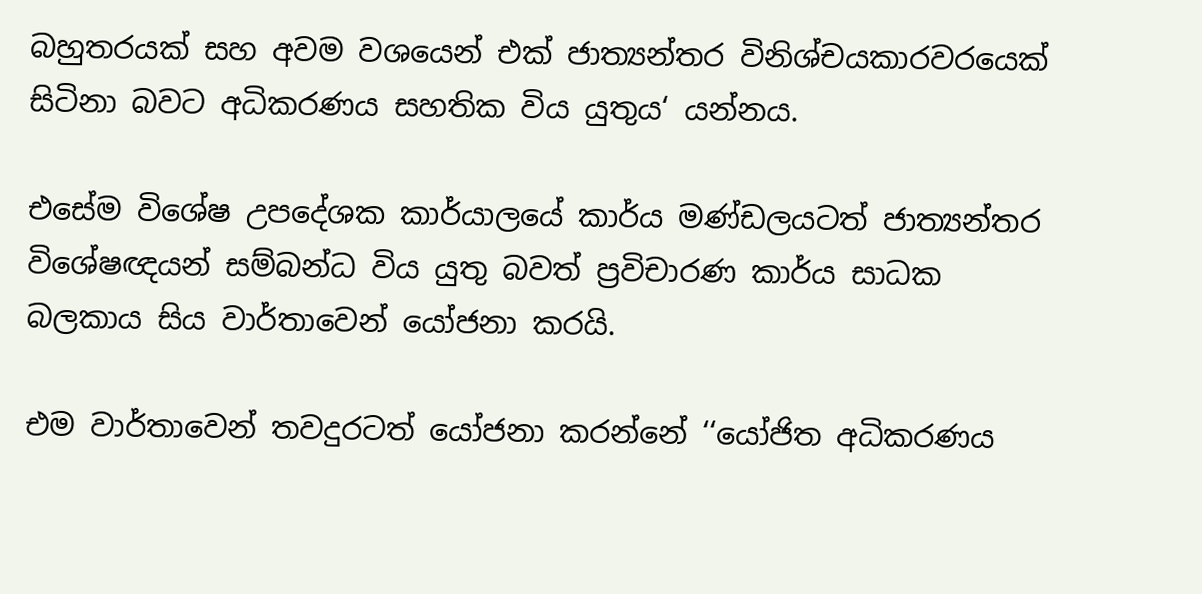බහුතරයක් සහ අවම වශයෙන් එක් ජාත්‍යන්තර විනිශ්චයකාරවරයෙක් සිටිනා බවට අධිකරණය සහතික විය යුතුය‘ යන්නය.

එසේම විශේෂ උපදේශක කාර්යාලයේ කාර්ය මණ්ඩලයටත් ජාත්‍යන්තර විශේෂඥයන් සම්බන්ධ විය යුතු බවත් ප්‍රවිචාරණ කාර්ය සාධක බලකාය සිය වාර්තාවෙන් යෝජනා කරයි.

එම වාර්තාවෙන් තවදුරටත් යෝජනා කරන්නේ ‘‘යෝජිත අධිකරණය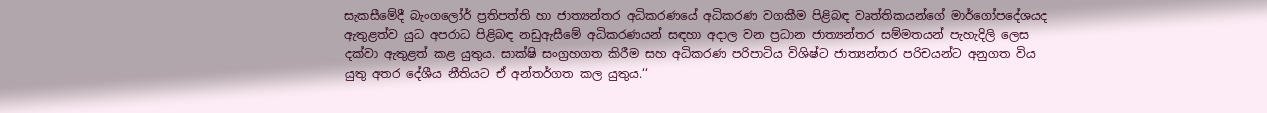සැකසීමේදී බැංගලෝර් ප්‍රතිපත්ති හා ජාත්‍යන්තර අධිකරණයේ අධිකරණ වගකීම පිළිබඳ වෘත්තිකයන්ගේ මාර්ගෝපදේශයද ඇතුළත්ව යුධ අපරාධ පිළිබඳ නඩුඇසීමේ අධිකරණයන් සඳහා අදාල වන ප්‍රධාන ජාත්‍යන්තර සම්මතයන් පැහැදිලි ලෙස දක්වා ඇතුළත් කළ යුතුය. සාක්ෂි සංග්‍රහගත කිරීම සහ අධිකරණ පරිපාටිය විශිෂ්ට ජාත්‍යන්තර පරිචයන්ට අනුගත විය යුතු අතර දේශීය නීතියට ඒ අන්තර්ගත කල යුතුය.‘‘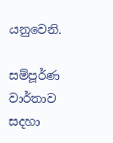යනුවෙනි.

සම්පූර්ණ වාර්තාව සදහා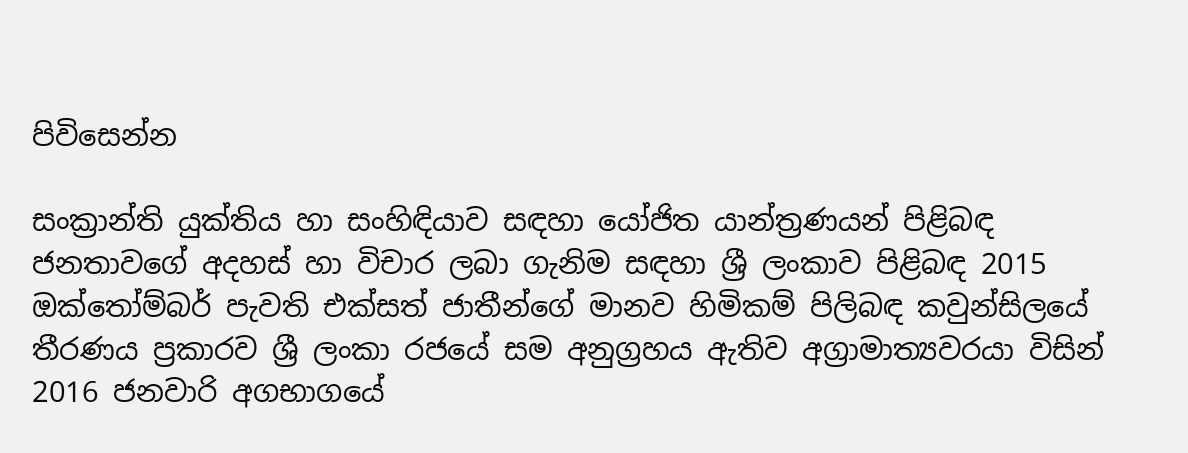පිවිසෙන්න

සංක්‍රාන්ති යුක්තිය හා සංහිඳියාව සඳහා යෝජිත යාන්ත්‍රණයන් පිළිබඳ ජනතාවගේ අදහස් හා විචාර ලබා ගැනිම සඳහා ශ්‍රී ලංකාව පිළිබඳ 2015 ඔක්තෝම්බර් පැවති එක්සත් ජාතීන්ගේ මානව හිමිකම් පිලිබඳ කවුන්සිලයේ තීරණය ප්‍රකාරව ශ්‍රී ලංකා රජයේ සම අනුග්‍රහය ඇතිව අග්‍රාමාත්‍යවරයා විසින් 2016 ජනවාරි අගභාගයේ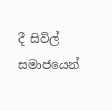දී සිවිල් සමාජයෙන්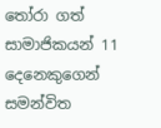තෝරා ගත් සාමාජිකයන් 11 දෙනෙකුගෙන් සමන්විත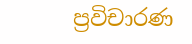ප්‍රවිචාරණ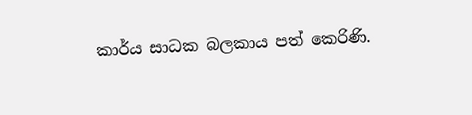කාර්ය සාධක බලකාය පත් කෙරිණි.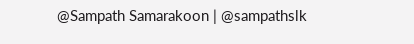@Sampath Samarakoon | @sampathslk